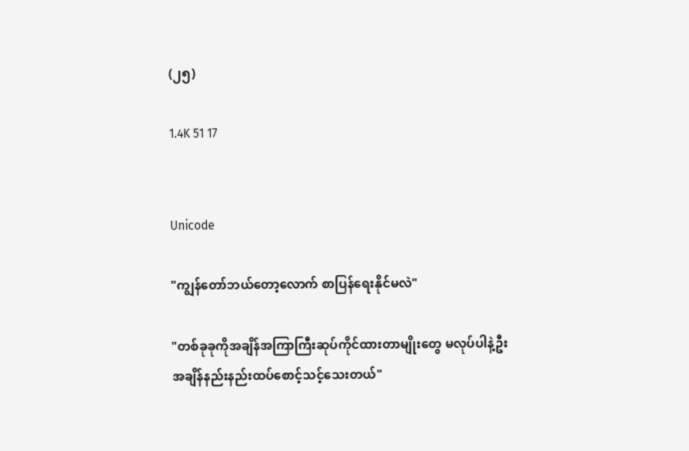(၂၅)

1.4K 51 17


Unicode

"ကျွန်တော်ဘယ်တော့လောက် စာပြန်ရေးနိုင်မလဲ"

"တစ်ခုခုကိုအချိန်အကြာကြီးဆုပ်ကိုင်ထားတာမျိုးတွေ မလုပ်ပါနဲ့ဦး အချိန်နည်းနည်းထပ်စောင့်သင့်သေးတယ်"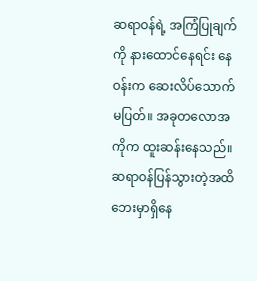ဆရာဝန်ရဲ့ အကြံပြုချက်ကို နားထောင်နေရင်း နေဝန်းက ဆေးလိပ်သောက်မပြတ်။ အခုတလောအကိုက ထူးဆန်းနေသည်။ ဆရာဝန်ပြန်သွားတဲ့အထိ ဘေးမှာရှိနေ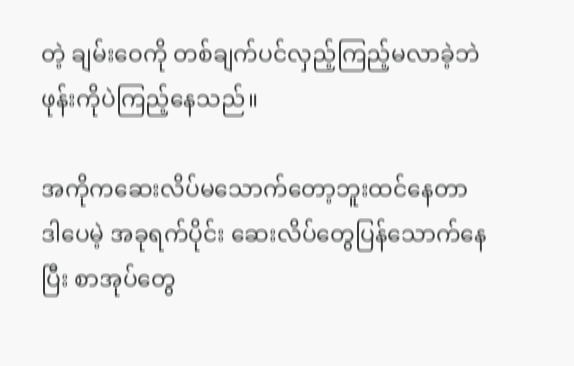တဲ့ ချမ်းဝေကို တစ်ချက်ပင်လှည့်ကြည့်မလာခဲ့ဘဲ ဖုန်းကိုပဲကြည့်နေသည်။

အကိုကဆေးလိပ်မသောက်တော့ဘူးထင်နေတာ ဒါပေမဲ့ အခုရက်ပိုင်း ဆေးလိပ်တွေပြန်သောက်နေပြီး စာအုပ်တွေ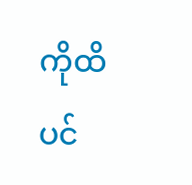ကိုထိပင်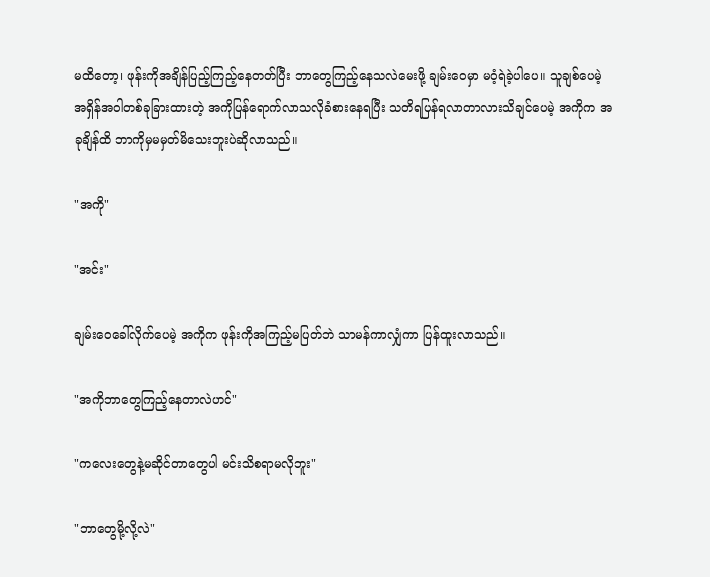မထိတော့၊ ဖုန်းကိုအချိန်ပြည့်ကြည့်နေတတ်ပြီး ဘာတွေကြည့်နေသလဲမေးဖို့ ချမ်းဝေမှာ မဝံ့ရဲခဲ့ပါပေ။ သူချစ်ပေမဲ့ အရှိန်အဝါတစ်ခုခြားထားတဲ့ အကိုပြန်ရောက်လာသလိုခံစားနေရပြီး သတိရပြန်ရလာတာလားသိချင်ပေမဲ့ အကိုက အခုချိန်ထိ ဘာကိုမှမမှတ်မိသေးဘူးပဲဆိုလာသည်။

"အကို"

"အင်း"

ချမ်းဝေခေါ်လိုက်ပေမဲ့ အကိုက ဖုန်းကိုအကြည့်မပြတ်ဘဲ သာမန်ကာလျှံကာ ပြန်ထူးလာသည်။

"အကိုဘာတွေကြည့်နေတာလဲဟင်"

"ကလေးတွေနဲ့မဆိုင်တာတွေပါ မင်းသိစရာမလိုဘူး"

"ဘာတွေမို့လို့လဲ"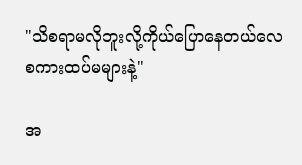"သိစရာမလိုဘူးလို့ကိုယ်ပြောနေတယ်လေ စကားထပ်မများနဲ့"

အ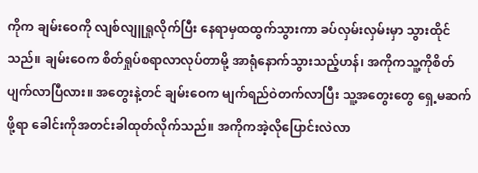ကိုက ချမ်းဝေကို လျစ်လျူရှုလိုက်ပြီး နေရာမှထထွက်သွားကာ ခပ်လှမ်းလှမ်းမှာ သွားထိုင်သည်။ ချမ်းဝေက စိတ်ရှုပ်စရာလာလုပ်တာမို့ အာရုံနောက်သွားသည့်ဟန်၊ အကိုကသူ့ကိုစိတ်ပျက်လာပြီလား။ အတွေးနဲ့တင် ချမ်းဝေက မျက်ရည်ဝဲတက်လာပြီး သူ့အတွေးတွေ ရှေ့မဆက်ဖို့ရာ ခေါင်းကိုအတင်းခါထုတ်လိုက်သည်။ အကိုကအဲ့လိုပြောင်းလဲလာ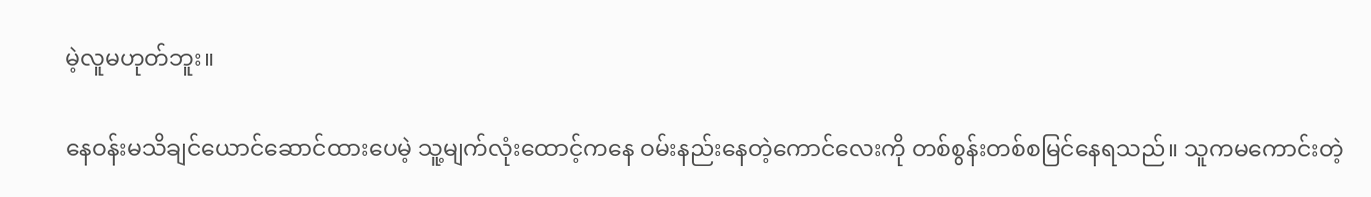မဲ့လူမဟုတ်ဘူး။

နေဝန်းမသိချင်ယောင်ဆောင်ထားပေမဲ့ သူ့မျက်လုံးထောင့်ကနေ ဝမ်းနည်းနေတဲ့ကောင်လေးကို တစ်စွန်းတစ်စမြင်နေရသည်။ သူကမကောင်းတဲ့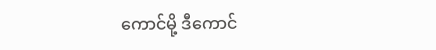ကောင်မို့ ဒီကောင်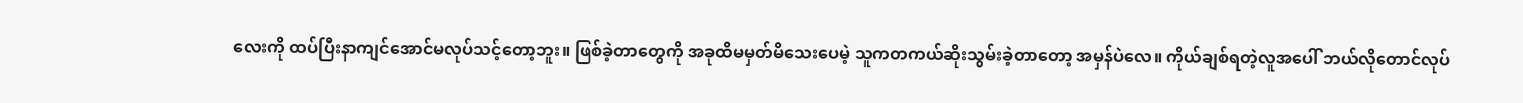လေးကို ထပ်ပြီးနာကျင်အောင်မလုပ်သင့်တော့ဘူး။ ဖြစ်ခဲ့တာတွေကို အခုထိမမှတ်မိသေးပေမဲ့ သူကတကယ်ဆိုးသွမ်းခဲ့တာတော့ အမှန်ပဲလေ။ ကိုယ်ချစ်ရတဲ့လူအပေါ် ဘယ်လိုတောင်လုပ်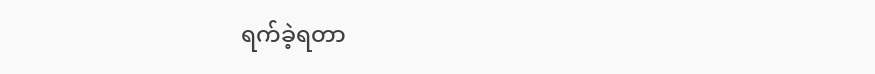ရက်ခဲ့ရတာ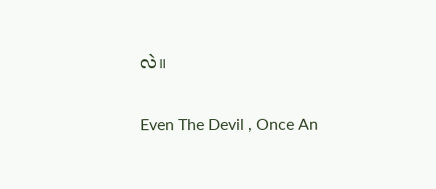လဲ။

Even The Devil , Once An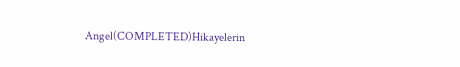Angel(COMPLETED)Hikayelerin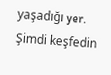yaşadığı yer. Şimdi keşfedin